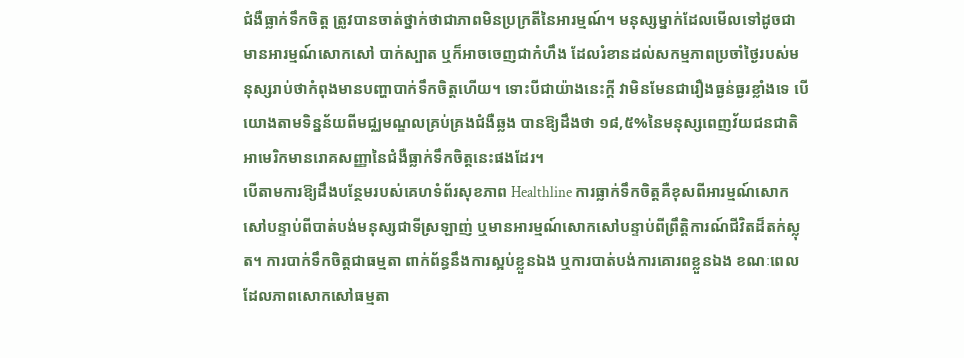ជំងឺធ្លាក់ទឹកចិត្ត ត្រូវបានចាត់ថ្នាក់ថាជាភាពមិនប្រក្រតីនៃអារម្មណ៍។ មនុស្សម្នាក់ដែលមើលទៅដូចជាមានអារម្មណ៍សោកសៅ បាក់ស្បាត ឬក៏អាចចេញជាកំហឹង ដែលរំខានដល់សកម្មភាពប្រចាំថ្ងៃរបស់មនុស្សរាប់ថាកំពុងមានបញ្ហាបាក់ទឹកចិត្តហើយ។ ទោះបីជាយ៉ាងនេះក្តី វាមិនមែនជារឿងធ្ងន់ធ្ងរខ្លាំងទេ បើយោងតាមទិន្នន័យពីមជ្ឈមណ្ឌលគ្រប់គ្រងជំងឺឆ្លង បានឱ្យដឹងថា ១៨,៥%នៃមនុស្សពេញវ័យជនជាតិអាមេរិកមានរោគសញ្ញានៃជំងឺធ្លាក់ទឹកចិត្តនេះផងដែរ។
បើតាមការឱ្យដឹងបន្ថែមរបស់គេហទំព័រសុខភាព Healthline ការធ្លាក់ទឹកចិត្តគឺខុសពីអារម្មណ៍សោកសៅបន្ទាប់ពីបាត់បង់មនុស្សជាទីស្រឡាញ់ ឬមានអារម្មណ៍សោកសៅបន្ទាប់ពីព្រឹត្តិការណ៍ជីវិតដ៏តក់ស្លុត។ ការបាក់ទឹកចិត្តជាធម្មតា ពាក់ព័ន្ធនឹងការស្អប់ខ្លួនឯង ឬការបាត់បង់ការគោរពខ្លួនឯង ខណៈពេលដែលភាពសោកសៅធម្មតា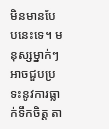មិនមានបែបនេះទេ។ មនុស្សម្នាក់ៗអាចជួបប្រទះនូវការធ្លាក់ទឹកចិត្ត តា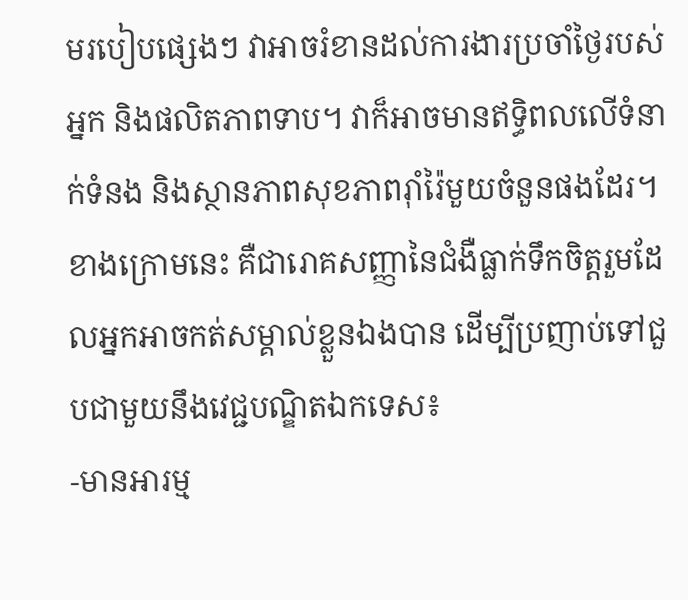មរបៀបផ្សេងៗ វាអាចរំខានដល់ការងារប្រចាំថ្ងៃរបស់អ្នក និងផលិតភាពទាប។ វាក៏អាចមានឥទ្ធិពលលើទំនាក់ទំនង និងស្ថានភាពសុខភាពរ៉ាំរ៉ៃមួយចំនួនផងដែរ។
ខាងក្រោមនេះ គឺជារោគសញ្ញានៃជំងឺធ្លាក់ទឹកចិត្តរួមដែលអ្នកអាចកត់សម្គាល់ខ្លួនឯងបាន ដើម្បីប្រញាប់ទៅជួបជាមួយនឹងវេជ្ជបណ្ឌិតឯកទេស៖
-មានអារម្ម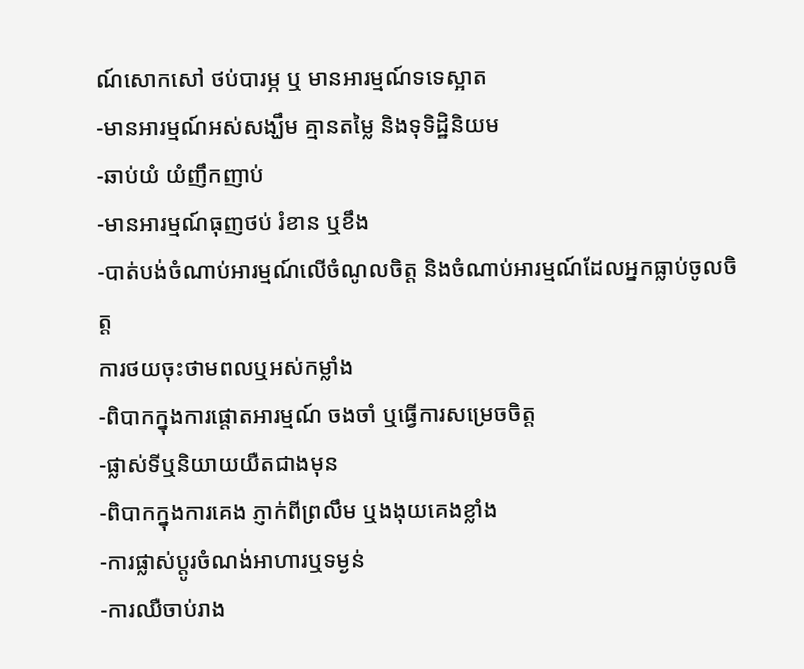ណ៍សោកសៅ ថប់បារម្ភ ឬ មានអារម្មណ៍ទទេស្អាត
-មានអារម្មណ៍អស់សង្ឃឹម គ្មានតម្លៃ និងទុទិដ្ឋិនិយម
-ឆាប់យំ យំញឹកញាប់
-មានអារម្មណ៍ធុញថប់ រំខាន ឬខឹង
-បាត់បង់ចំណាប់អារម្មណ៍លើចំណូលចិត្ត និងចំណាប់អារម្មណ៍ដែលអ្នកធ្លាប់ចូលចិត្ត
ការថយចុះថាមពលឬអស់កម្លាំង
-ពិបាកក្នុងការផ្តោតអារម្មណ៍ ចងចាំ ឬធ្វើការសម្រេចចិត្ត
-ផ្លាស់ទីឬនិយាយយឺតជាងមុន
-ពិបាកក្នុងការគេង ភ្ញាក់ពីព្រលឹម ឬងងុយគេងខ្លាំង
-ការផ្លាស់ប្តូរចំណង់អាហារឬទម្ងន់
-ការឈឺចាប់រាង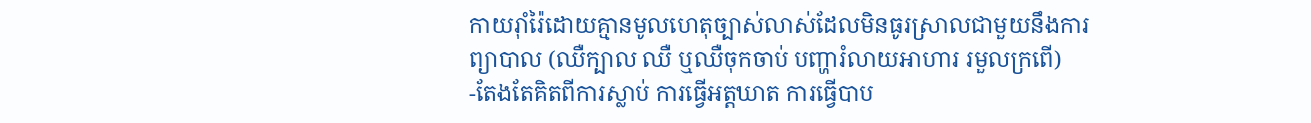កាយរ៉ាំរ៉ៃដោយគ្មានមូលហេតុច្បាស់លាស់ដែលមិនធូរស្រាលជាមួយនឹងការព្យាបាល (ឈឺក្បាល ឈឺ ឬឈឺចុកចាប់ បញ្ហារំលាយអាហារ រមួលក្រពើ)
-តែងតែគិតពីការស្លាប់ ការធ្វើអត្តឃាត ការធ្វើបាប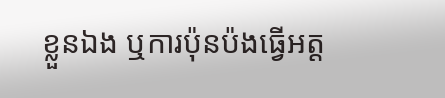ខ្លួនឯង ឬការប៉ុនប៉ងធ្វើអត្ត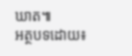ឃាត៕
អត្ថបទដោយ៖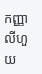កញ្ញា លីហួយ